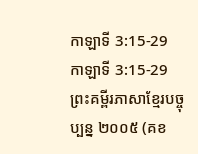កាឡាទី 3:15-29
កាឡាទី 3:15-29 ព្រះគម្ពីរភាសាខ្មែរបច្ចុប្បន្ន ២០០៥ (គខ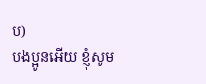ប)
បងប្អូនអើយ ខ្ញុំសូម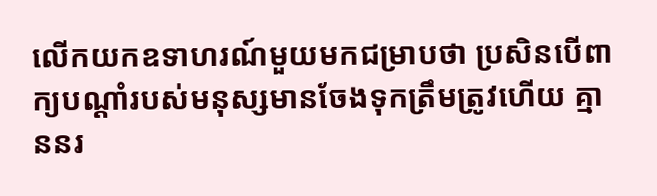លើកយកឧទាហរណ៍មួយមកជម្រាបថា ប្រសិនបើពាក្យបណ្ដាំរបស់មនុស្សមានចែងទុកត្រឹមត្រូវហើយ គ្មាននរ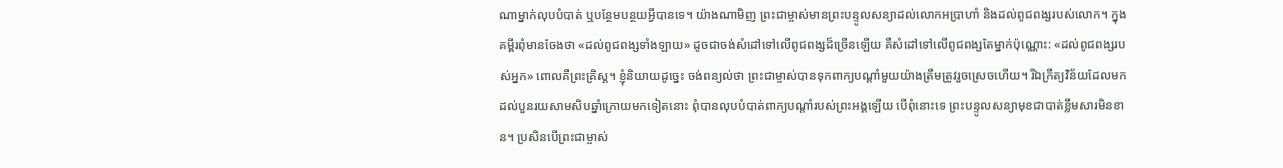ណាម្នាក់លុបបំបាត់ ឬបន្ថែមបន្ថយអ្វីបានទេ។ យ៉ាងណាមិញ ព្រះជាម្ចាស់មានព្រះបន្ទូលសន្យាដល់លោកអប្រាហាំ និងដល់ពូជពង្សរបស់លោក។ ក្នុងគម្ពីរពុំមានចែងថា «ដល់ពូជពង្សទាំងឡាយ» ដូចជាចង់សំដៅទៅលើពូជពង្សដ៏ច្រើនឡើយ គឺសំដៅទៅលើពូជពង្សតែម្នាក់ប៉ុណ្ណោះ: «ដល់ពូជពង្សរបស់អ្នក» ពោលគឺព្រះគ្រិស្ត។ ខ្ញុំនិយាយដូច្នេះ ចង់ពន្យល់ថា ព្រះជាម្ចាស់បានទុកពាក្យបណ្ដាំមួយយ៉ាងត្រឹមត្រូវរួចស្រេចហើយ។ រីឯក្រឹត្យវិន័យដែលមកដល់បួនរយសាមសិបឆ្នាំក្រោយមកទៀតនោះ ពុំបានលុបបំបាត់ពាក្យបណ្ដាំរបស់ព្រះអង្គឡើយ បើពុំនោះទេ ព្រះបន្ទូលសន្យាមុខជាបាត់ខ្លឹមសារមិនខាន។ ប្រសិនបើព្រះជាម្ចាស់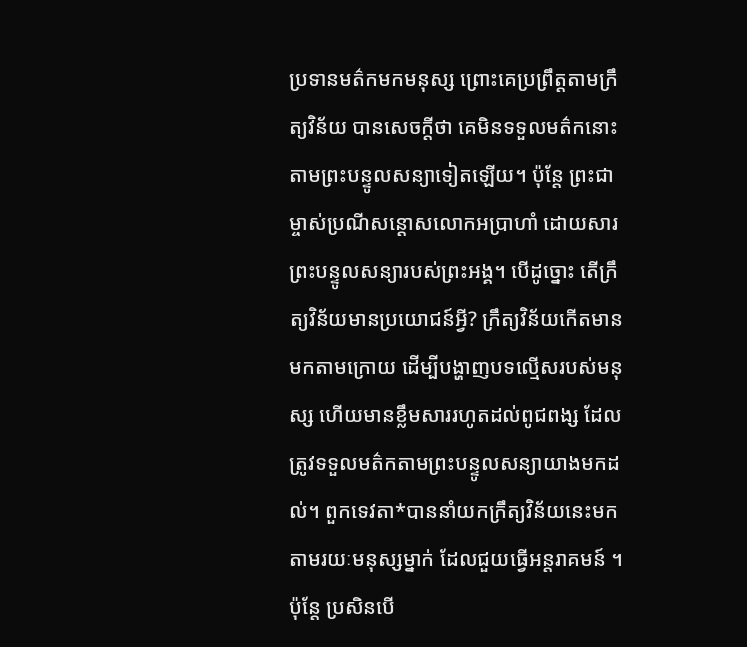ប្រទានមត៌កមកមនុស្ស ព្រោះគេប្រព្រឹត្តតាមក្រឹត្យវិន័យ បានសេចក្ដីថា គេមិនទទួលមត៌កនោះតាមព្រះបន្ទូលសន្យាទៀតឡើយ។ ប៉ុន្តែ ព្រះជាម្ចាស់ប្រណីសន្ដោសលោកអប្រាហាំ ដោយសារព្រះបន្ទូលសន្យារបស់ព្រះអង្គ។ បើដូច្នោះ តើក្រឹត្យវិន័យមានប្រយោជន៍អ្វី? ក្រឹត្យវិន័យកើតមានមកតាមក្រោយ ដើម្បីបង្ហាញបទល្មើសរបស់មនុស្ស ហើយមានខ្លឹមសាររហូតដល់ពូជពង្ស ដែលត្រូវទទួលមត៌កតាមព្រះបន្ទូលសន្យាយាងមកដល់។ ពួកទេវតា*បាននាំយកក្រឹត្យវិន័យនេះមក តាមរយៈមនុស្សម្នាក់ ដែលជួយធ្វើអន្តរាគមន៍ ។ ប៉ុន្តែ ប្រសិនបើ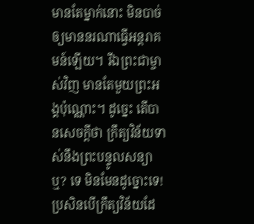មានតែម្នាក់នោះ មិនបាច់ឲ្យមាននរណាធ្វើអន្តរាគមន៍ឡើយ។ រីឯព្រះជាម្ចាស់វិញ មានតែមួយព្រះអង្គប៉ុណ្ណោះ។ ដូច្នេះ តើបានសេចក្ដីថា ក្រឹត្យវិន័យទាស់នឹងព្រះបន្ទូលសន្យាឬ? ទេ មិនមែនដូច្នោះទេ! ប្រសិនបើក្រឹត្យវិន័យដែ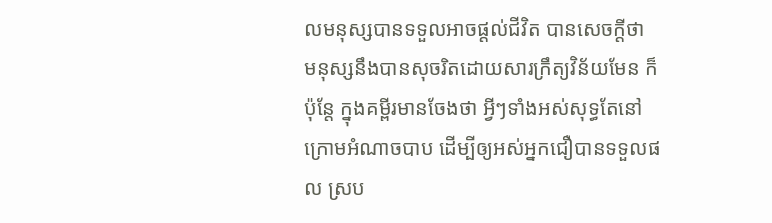លមនុស្សបានទទួលអាចផ្ដល់ជីវិត បានសេចក្ដីថា មនុស្សនឹងបានសុចរិតដោយសារក្រឹត្យវិន័យមែន ក៏ប៉ុន្តែ ក្នុងគម្ពីរមានចែងថា អ្វីៗទាំងអស់សុទ្ធតែនៅក្រោមអំណាចបាប ដើម្បីឲ្យអស់អ្នកជឿបានទទួលផល ស្រប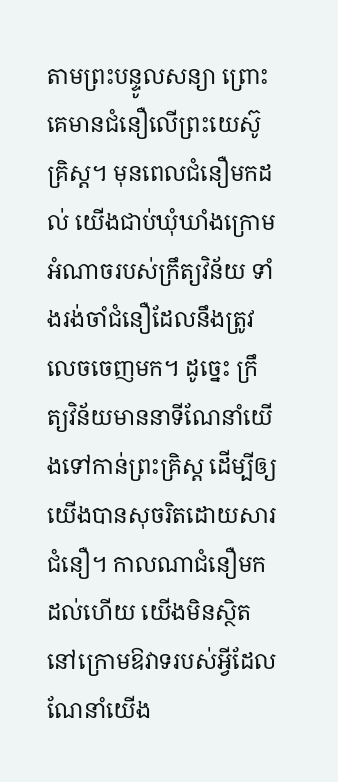តាមព្រះបន្ទូលសន្យា ព្រោះគេមានជំនឿលើព្រះយេស៊ូគ្រិស្ត។ មុនពេលជំនឿមកដល់ យើងជាប់ឃុំឃាំងក្រោមអំណាចរបស់ក្រឹត្យវិន័យ ទាំងរង់ចាំជំនឿដែលនឹងត្រូវលេចចេញមក។ ដូច្នេះ ក្រឹត្យវិន័យមាននាទីណែនាំយើងទៅកាន់ព្រះគ្រិស្ត ដើម្បីឲ្យយើងបានសុចរិតដោយសារជំនឿ។ កាលណាជំនឿមកដល់ហើយ យើងមិនស្ថិតនៅក្រោមឱវាទរបស់អ្វីដែលណែនាំយើង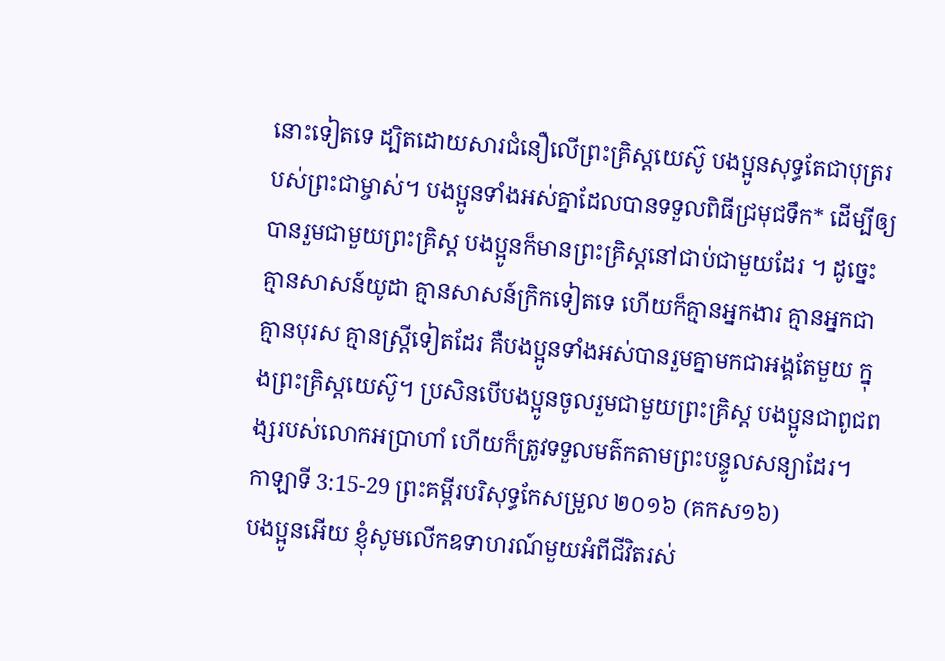នោះទៀតទេ ដ្បិតដោយសារជំនឿលើព្រះគ្រិស្តយេស៊ូ បងប្អូនសុទ្ធតែជាបុត្ររបស់ព្រះជាម្ចាស់។ បងប្អូនទាំងអស់គ្នាដែលបានទទួលពិធីជ្រមុជទឹក* ដើម្បីឲ្យបានរួមជាមួយព្រះគ្រិស្ត បងប្អូនក៏មានព្រះគ្រិស្តនៅជាប់ជាមួយដែរ ។ ដូច្នេះ គ្មានសាសន៍យូដា គ្មានសាសន៍ក្រិកទៀតទេ ហើយក៏គ្មានអ្នកងារ គ្មានអ្នកជា គ្មានបុរស គ្មានស្ត្រីទៀតដែរ គឺបងប្អូនទាំងអស់បានរួមគ្នាមកជាអង្គតែមួយ ក្នុងព្រះគ្រិស្តយេស៊ូ។ ប្រសិនបើបងប្អូនចូលរួមជាមួយព្រះគ្រិស្ត បងប្អូនជាពូជពង្សរបស់លោកអប្រាហាំ ហើយក៏ត្រូវទទួលមត៌កតាមព្រះបន្ទូលសន្យាដែរ។
កាឡាទី 3:15-29 ព្រះគម្ពីរបរិសុទ្ធកែសម្រួល ២០១៦ (គកស១៦)
បងប្អូនអើយ ខ្ញុំសូមលើកឧទាហរណ៍មួយអំពីជីវិតរស់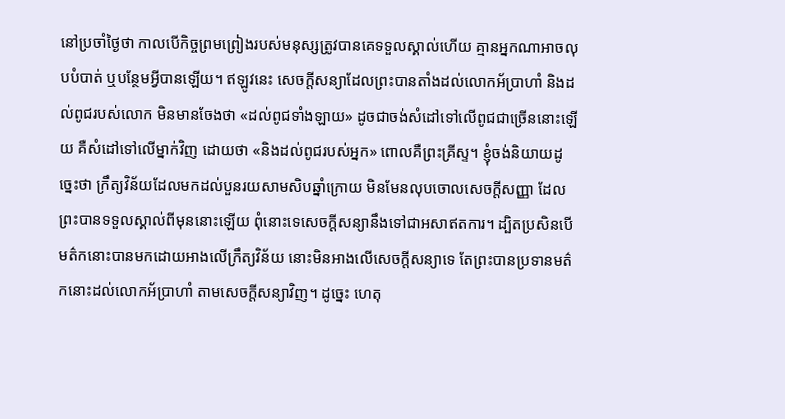នៅប្រចាំថ្ងៃថា កាលបើកិច្ចព្រមព្រៀងរបស់មនុស្សត្រូវបានគេទទួលស្គាល់ហើយ គ្មានអ្នកណាអាចលុបបំបាត់ ឬបន្ថែមអ្វីបានឡើយ។ ឥឡូវនេះ សេចក្ដីសន្យាដែលព្រះបានតាំងដល់លោកអ័ប្រាហាំ និងដល់ពូជរបស់លោក មិនមានចែងថា «ដល់ពូជទាំងឡាយ» ដូចជាចង់សំដៅទៅលើពូជជាច្រើននោះឡើយ គឺសំដៅទៅលើម្នាក់វិញ ដោយថា «និងដល់ពូជរបស់អ្នក» ពោលគឺព្រះគ្រីស្ទ។ ខ្ញុំចង់និយាយដូច្នេះថា ក្រឹត្យវិន័យដែលមកដល់បួនរយសាមសិបឆ្នាំក្រោយ មិនមែនលុបចោលសេចក្តីសញ្ញា ដែលព្រះបានទទួលស្គាល់ពីមុននោះឡើយ ពុំនោះទេសេចក្តីសន្យានឹងទៅជាអសាឥតការ។ ដ្បិតប្រសិនបើមត៌កនោះបានមកដោយអាងលើក្រឹត្យវិន័យ នោះមិនអាងលើសេចក្ដីសន្យាទេ តែព្រះបានប្រទានមត៌កនោះដល់លោកអ័ប្រាហាំ តាមសេចក្ដីសន្យាវិញ។ ដូច្នេះ ហេតុ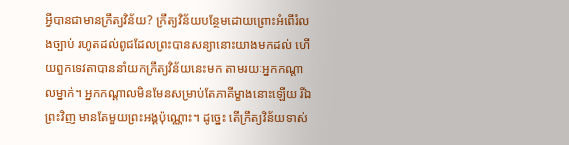អ្វីបានជាមានក្រឹត្យវិន័យ? ក្រឹត្យវិន័យបន្ថែមដោយព្រោះអំពើរំលងច្បាប់ រហូតដល់ពូជដែលព្រះបានសន្យានោះយាងមកដល់ ហើយពួកទេវតាបាននាំយកក្រឹត្យវិន័យនេះមក តាមរយៈអ្នកកណ្ដាលម្នាក់។ អ្នកកណ្ដាលមិនមែនសម្រាប់តែភាគីម្ខាងនោះឡើយ រីឯព្រះវិញ មានតែមួយព្រះអង្គប៉ុណ្ណោះ។ ដូច្នេះ តើក្រឹត្យវិន័យទាស់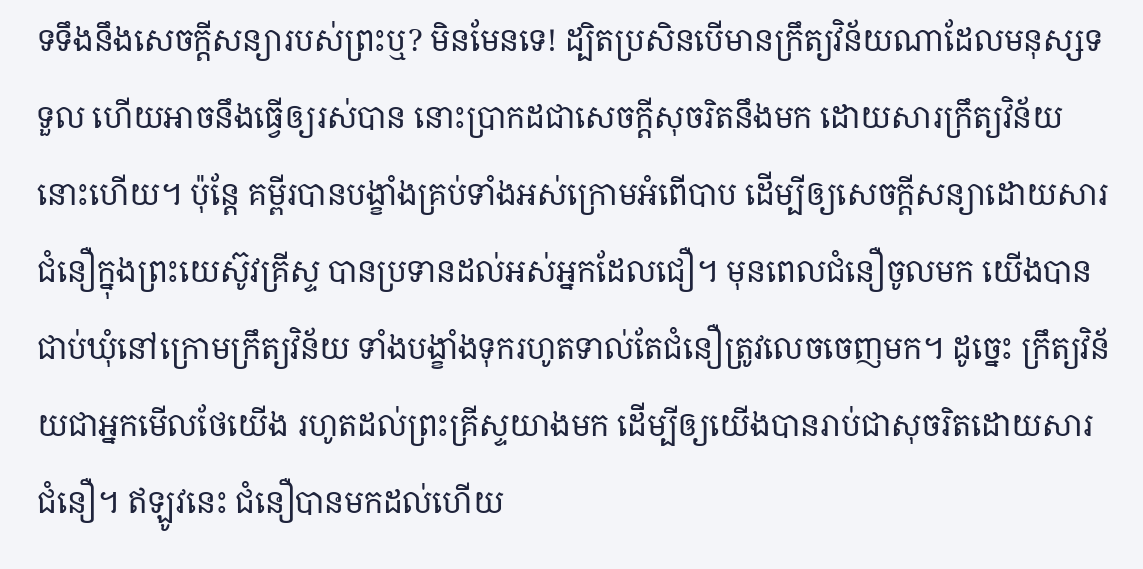ទទឹងនឹងសេចក្ដីសន្យារបស់ព្រះឬ? មិនមែនទេ! ដ្បិតប្រសិនបើមានក្រឹត្យវិន័យណាដែលមនុស្សទទួល ហើយអាចនឹងធ្វើឲ្យរស់បាន នោះប្រាកដជាសេចក្ដីសុចរិតនឹងមក ដោយសារក្រឹត្យវិន័យនោះហើយ។ ប៉ុន្តែ គម្ពីរបានបង្ខាំងគ្រប់ទាំងអស់ក្រោមអំពើបាប ដើម្បីឲ្យសេចក្ដីសន្យាដោយសារជំនឿក្នុងព្រះយេស៊ូវគ្រីស្ទ បានប្រទានដល់អស់អ្នកដែលជឿ។ មុនពេលជំនឿចូលមក យើងបានជាប់ឃុំនៅក្រោមក្រឹត្យវិន័យ ទាំងបង្ខាំងទុករហូតទាល់តែជំនឿត្រូវលេចចេញមក។ ដូច្នេះ ក្រឹត្យវិន័យជាអ្នកមើលថែយើង រហូតដល់ព្រះគ្រីស្ទយាងមក ដើម្បីឲ្យយើងបានរាប់ជាសុចរិតដោយសារជំនឿ។ ឥឡូវនេះ ជំនឿបានមកដល់ហើយ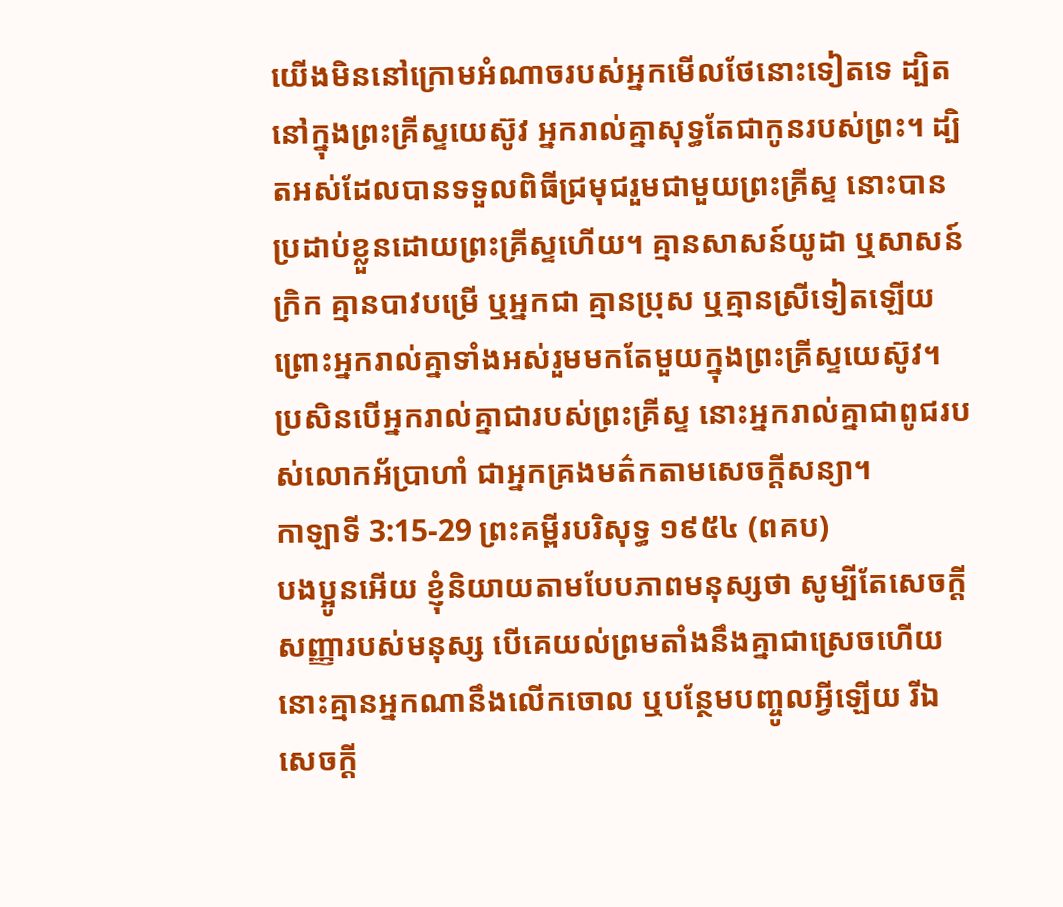យើងមិននៅក្រោមអំណាចរបស់អ្នកមើលថែនោះទៀតទេ ដ្បិតនៅក្នុងព្រះគ្រីស្ទយេស៊ូវ អ្នករាល់គ្នាសុទ្ធតែជាកូនរបស់ព្រះ។ ដ្បិតអស់ដែលបានទទួលពិធីជ្រមុជរួមជាមួយព្រះគ្រីស្ទ នោះបានប្រដាប់ខ្លួនដោយព្រះគ្រីស្ទហើយ។ គ្មានសាសន៍យូដា ឬសាសន៍ក្រិក គ្មានបាវបម្រើ ឬអ្នកជា គ្មានប្រុស ឬគ្មានស្រីទៀតឡើយ ព្រោះអ្នករាល់គ្នាទាំងអស់រួមមកតែមួយក្នុងព្រះគ្រីស្ទយេស៊ូវ។ ប្រសិនបើអ្នករាល់គ្នាជារបស់ព្រះគ្រីស្ទ នោះអ្នករាល់គ្នាជាពូជរបស់លោកអ័ប្រាហាំ ជាអ្នកគ្រងមត៌កតាមសេចក្ដីសន្យា។
កាឡាទី 3:15-29 ព្រះគម្ពីរបរិសុទ្ធ ១៩៥៤ (ពគប)
បងប្អូនអើយ ខ្ញុំនិយាយតាមបែបភាពមនុស្សថា សូម្បីតែសេចក្ដីសញ្ញារបស់មនុស្ស បើគេយល់ព្រមតាំងនឹងគ្នាជាស្រេចហើយ នោះគ្មានអ្នកណានឹងលើកចោល ឬបន្ថែមបញ្ចូលអ្វីឡើយ រីឯសេចក្ដី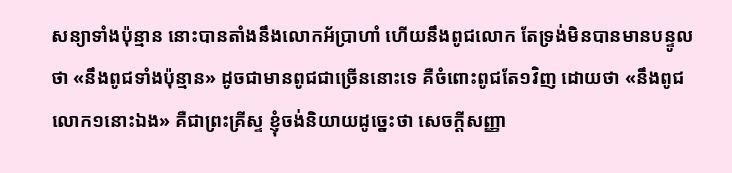សន្យាទាំងប៉ុន្មាន នោះបានតាំងនឹងលោកអ័ប្រាហាំ ហើយនឹងពូជលោក តែទ្រង់មិនបានមានបន្ទូលថា «នឹងពូជទាំងប៉ុន្មាន» ដូចជាមានពូជជាច្រើននោះទេ គឺចំពោះពូជតែ១វិញ ដោយថា «នឹងពូជលោក១នោះឯង» គឺជាព្រះគ្រីស្ទ ខ្ញុំចង់និយាយដូច្នេះថា សេចក្ដីសញ្ញា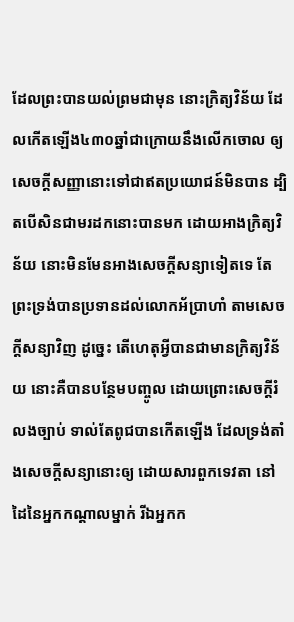ដែលព្រះបានយល់ព្រមជាមុន នោះក្រិត្យវិន័យ ដែលកើតឡើង៤៣០ឆ្នាំជាក្រោយនឹងលើកចោល ឲ្យសេចក្ដីសញ្ញានោះទៅជាឥតប្រយោជន៍មិនបាន ដ្បិតបើសិនជាមរដកនោះបានមក ដោយអាងក្រិត្យវិន័យ នោះមិនមែនអាងសេចក្ដីសន្យាទៀតទេ តែព្រះទ្រង់បានប្រទានដល់លោកអ័ប្រាហាំ តាមសេចក្ដីសន្យាវិញ ដូច្នេះ តើហេតុអ្វីបានជាមានក្រិត្យវិន័យ នោះគឺបានបន្ថែមបញ្ចូល ដោយព្រោះសេចក្ដីរំលងច្បាប់ ទាល់តែពូជបានកើតឡើង ដែលទ្រង់តាំងសេចក្ដីសន្យានោះឲ្យ ដោយសារពួកទេវតា នៅដៃនៃអ្នកកណ្តាលម្នាក់ រីឯអ្នកក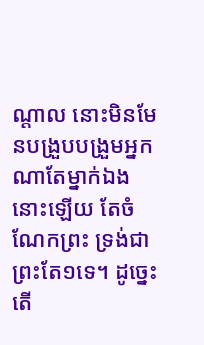ណ្តាល នោះមិនមែនបង្រួបបង្រួមអ្នកណាតែម្នាក់ឯងនោះឡើយ តែចំណែកព្រះ ទ្រង់ជាព្រះតែ១ទេ។ ដូច្នេះ តើ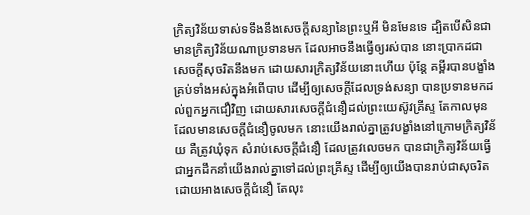ក្រិត្យវិន័យទាស់ទទឹងនឹងសេចក្ដីសន្យានៃព្រះឬអី មិនមែនទេ ដ្បិតបើសិនជាមានក្រិត្យវិន័យណាប្រទានមក ដែលអាចនឹងធ្វើឲ្យរស់បាន នោះប្រាកដជាសេចក្ដីសុចរិតនឹងមក ដោយសារក្រិត្យវិន័យនោះហើយ ប៉ុន្តែ គម្ពីរបានបង្ខាំងគ្រប់ទាំងអស់ក្នុងអំពើបាប ដើម្បីឲ្យសេចក្ដីដែលទ្រង់សន្យា បានប្រទានមកដល់ពួកអ្នកជឿវិញ ដោយសារសេចក្ដីជំនឿដល់ព្រះយេស៊ូវគ្រីស្ទ តែកាលមុនដែលមានសេចក្ដីជំនឿចូលមក នោះយើងរាល់គ្នាត្រូវបង្ខាំងនៅក្រោមក្រិត្យវិន័យ គឺត្រូវឃុំទុក សំរាប់សេចក្ដីជំនឿ ដែលត្រូវលេចមក បានជាក្រិត្យវិន័យធ្វើជាអ្នកដឹកនាំយើងរាល់គ្នាទៅដល់ព្រះគ្រីស្ទ ដើម្បីឲ្យយើងបានរាប់ជាសុចរិត ដោយអាងសេចក្ដីជំនឿ តែលុះ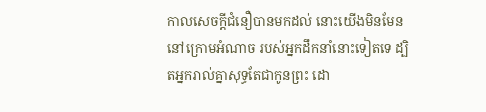កាលសេចក្ដីជំនឿបានមកដល់ នោះយើងមិនមែននៅក្រោមអំណាច របស់អ្នកដឹកនាំនោះទៀតទេ ដ្បិតអ្នករាល់គ្នាសុទ្ធតែជាកូនព្រះ ដោ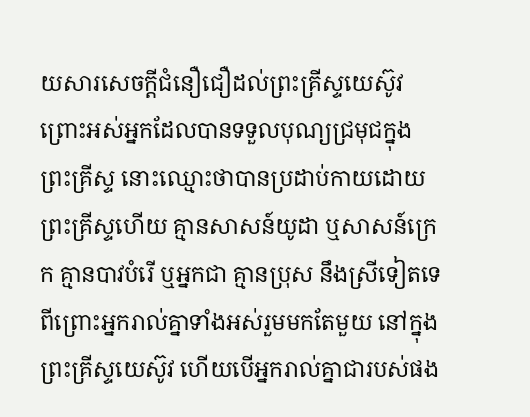យសារសេចក្ដីជំនឿជឿដល់ព្រះគ្រីស្ទយេស៊ូវ ព្រោះអស់អ្នកដែលបានទទួលបុណ្យជ្រមុជក្នុងព្រះគ្រីស្ទ នោះឈ្មោះថាបានប្រដាប់កាយដោយព្រះគ្រីស្ទហើយ គ្មានសាសន៍យូដា ឬសាសន៍ក្រេក គ្មានបាវបំរើ ឬអ្នកជា គ្មានប្រុស នឹងស្រីទៀតទេ ពីព្រោះអ្នករាល់គ្នាទាំងអស់រួមមកតែមួយ នៅក្នុងព្រះគ្រីស្ទយេស៊ូវ ហើយបើអ្នករាល់គ្នាជារបស់ផង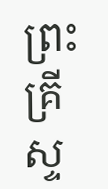ព្រះគ្រីស្ទ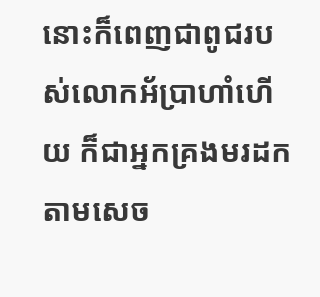នោះក៏ពេញជាពូជរបស់លោកអ័ប្រាហាំហើយ ក៏ជាអ្នកគ្រងមរដកតាមសេច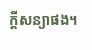ក្ដីសន្យាផង។